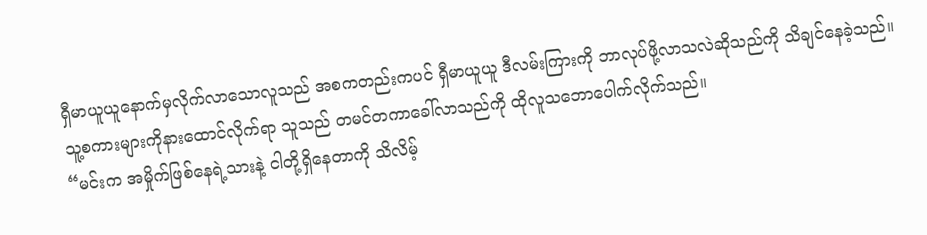ရှီမာယူယူနောက်မှလိုက်လာသောလူသည် အစကတည်းကပင် ရှီမာယူယူ ဒီလမ်းကြားကို ဘာလုပ်ဖို့လာသလဲဆိုသည်ကို သိချင်နေခဲ့သည်။ သူ့စကားများကိုနားထောင်လိုက်ရာ သူသည် တမင်တကာခေါ်လာသည်ကို ထိုလူသဘောပေါက်လိုက်သည်။
“မင်းက အမှိုက်ဖြစ်နေရဲ့သားနဲ့ ငါတို့ရှိနေတာကို သိလိမ့်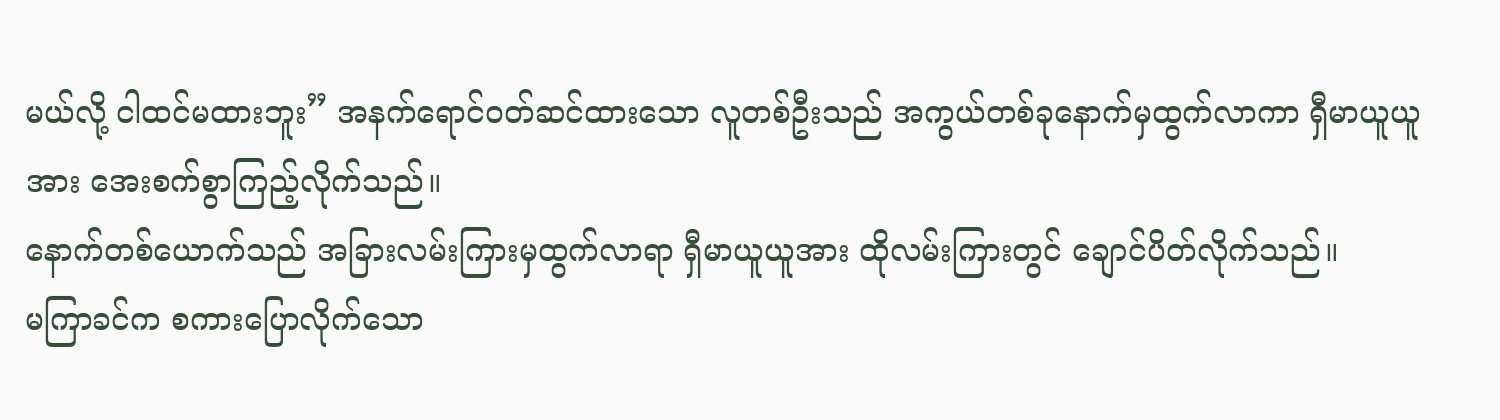မယ်လို့ ငါထင်မထားဘူး” အနက်ရောင်ဝတ်ဆင်ထားသော လူတစ်ဦးသည် အကွယ်တစ်ခုနောက်မှထွက်လာကာ ရှီမာယူယူအား အေးစက်စွာကြည့်လိုက်သည်။
နောက်တစ်ယောက်သည် အခြားလမ်းကြားမှထွက်လာရာ ရှီမာယူယူအား ထိုလမ်းကြားတွင် ချောင်ပိတ်လိုက်သည်။
မကြာခင်က စကားပြောလိုက်သော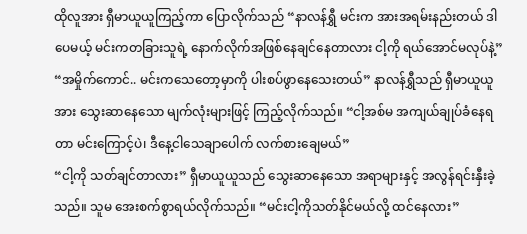ထိုလူအား ရှီမာယူယူကြည့်ကာ ပြောလိုက်သည် “နာလန်ရွှီ မင်းက အားအရမ်းနည်းတယ် ဒါပေမယ့် မင်းကတခြားသူရဲ့ နောက်လိုက်အဖြစ်နေချင်နေတာလား ငါ့ကို ရယ်အောင်မလုပ်နဲ့”
“အမှိုက်ကောင်.. မင်းကသေတော့မှာကို ပါးစပ်ဖွာနေသေးတယ်” နာလန်ရွှီသည် ရှီမာယူယူအား သွေးဆာနေသော မျက်လုံးများဖြင့် ကြည့်လိုက်သည်။ “ငါ့အစ်မ အကျယ်ချုပ်ခံနေရတာ မင်းကြောင့်ပဲ၊ ဒီနေ့ငါသေချာပေါက် လက်စားချေမယ်”
“ငါ့ကို သတ်ချင်တာလား” ရှီမာယူယူသည် သွေးဆာနေသော အရာများနှင့် အလွန်ရင်းနှီးခဲ့သည်။ သူမ အေးစက်စွာရယ်လိုက်သည်။ “မင်းငါ့ကိုသတ်နိုင်မယ်လို့ ထင်နေလား”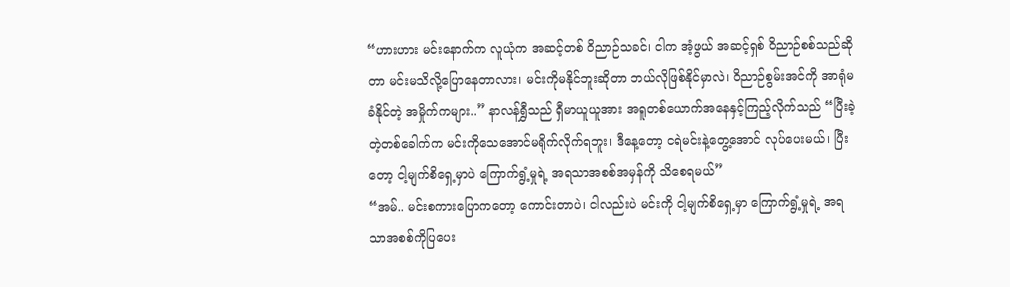“ဟားဟား မင်းနောက်က လူယုံက အဆင့်တစ် ဝိညာဉ်သခင်၊ ငါက အံ့ဖွယ် အဆင့်ရှစ် ဝိညာဉ်စစ်သည်ဆိုတာ မင်းမသိလို့ပြောနေတာလား၊ မင်းကိုမနိုင်ဘူးဆိုတာ ဘယ်လိုဖြစ်နိုင်မှာလဲ၊ ဝိညာဉ်စွမ်းအင်ကို အာရုံမခံနိုင်တဲ့ အမှိုက်ကများ..” နာလန်ရွှီသည် ရှီမာယူယူအား အရူတစ်ယောက်အနေနှင့်ကြည့်လိုက်သည် “ပြီးခဲ့တဲ့တစ်ခေါက်က မင်းကိုသေအောင်မရိုက်လိုက်ရဘူး၊ ဒီနေ့တော့ ငရဲမင်းနဲ့တွေ့အောင် လုပ်ပေးမယ်၊ ပြီးတော့ ငါ့မျက်စိရှေ့မှာပဲ ကြောက်ရွံ့မှုရဲ့ အရသာအစစ်အမှန်ကို သိစေရမယ်”
“အမ်.. မင်းစကားပြောကတော့ ကောင်းတာပဲ၊ ငါလည်းပဲ မင်းကို ငါ့မျက်စိရှေ့မှာ ကြောက်ရွံ့မှုရဲ့ အရသာအစစ်ကိုပြပေး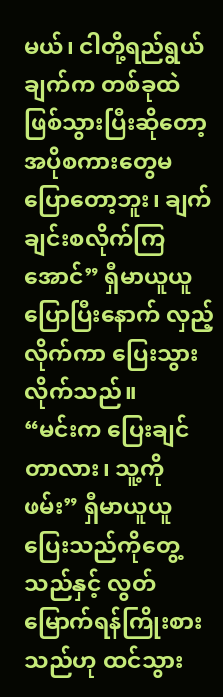မယ်၊ ငါတို့ရည်ရွယ်ချက်က တစ်ခုထဲဖြစ်သွားပြီးဆိုတော့ အပိုစကားတွေမပြောတော့ဘူး၊ ချက်ချင်းစလိုက်ကြအောင်” ရှီမာယူယူ ပြောပြီးနောက် လှည့်လိုက်ကာ ပြေးသွားလိုက်သည်။
“မင်းက ပြေးချင်တာလား၊ သူ့ကိုဖမ်း” ရှီမာယူယူပြေးသည်ကိုတွေ့သည်နှင့် လွတ်မြောက်ရန်ကြိုးစားသည်ဟု ထင်သွား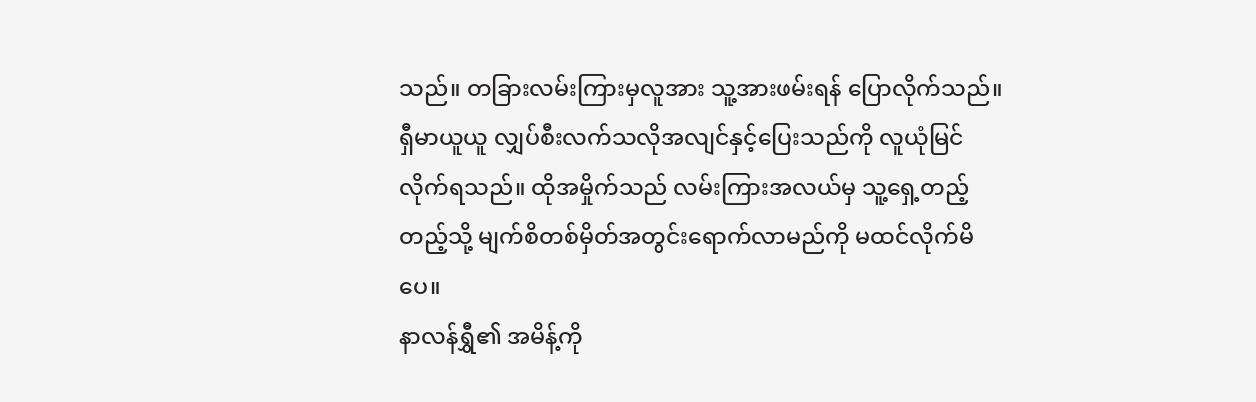သည်။ တခြားလမ်းကြားမှလူအား သူ့အားဖမ်းရန် ပြောလိုက်သည်။
ရှီမာယူယူ လျှပ်စီးလက်သလိုအလျင်နှင့်ပြေးသည်ကို လူယုံမြင်လိုက်ရသည်။ ထိုအမှိုက်သည် လမ်းကြားအလယ်မှ သူ့ရှေ့တည့်တည့်သို့ မျက်စိတစ်မှိတ်အတွင်းရောက်လာမည်ကို မထင်လိုက်မိပေ။
နာလန်ရွှီ၏ အမိန့်ကို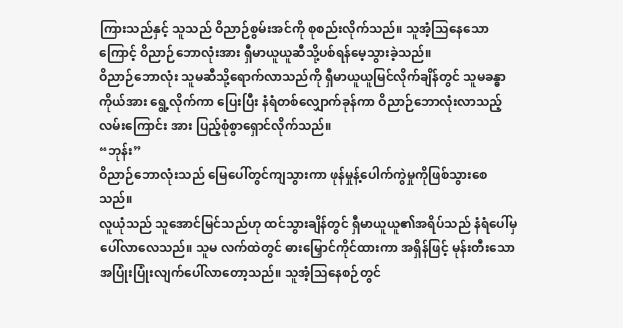ကြားသည်နှင့် သူသည် ဝိညာဉ်စွမ်းအင်ကို စုစည်းလိုက်သည်။ သူအံ့သြနေသောကြောင့် ဝိညာဉ်ဘောလုံးအား ရှီမာယူယူဆီသို့ပစ်ရန်မေ့သွားခဲ့သည်။
ဝိညာဉ်ဘောလုံး သူမဆီသို့ရောက်လာသည်ကို ရှီမာယူယူမြင်လိုက်ချိန်တွင် သူမခန္ဓာကိုယ်အား ရွေ့လိုက်ကာ ပြေးပြီး နံရံတစ်လျှောက်ခုန်ကာ ဝိညာဉ်ဘောလုံးလာသည့်လမ်းကြောင်း အား ပြည့်စုံစွာရှောင်လိုက်သည်။
“ဘုန်း”
ဝိညာဉ်ဘောလုံးသည် မြေပေါ်တွင်ကျသွားကာ ဖုန်မှုန့်ပေါက်ကွဲမှုကိုဖြစ်သွားစေသည်။
လူယုံသည် သူအောင်မြင်သည်ဟု ထင်သွားချိန်တွင် ရှီမာယူယူ၏အရိပ်သည် နံရံပေါ်မှ ပေါ်လာလေသည်။ သူမ လက်ထဲတွင် ဓားမြှောင်ကိုင်ထားကာ အရှိန်ဖြင့် မုန်းတီးသော အပြုံးပြုံးလျက်ပေါ်လာတော့သည်။ သူအံ့သြနေစဉ်တွင်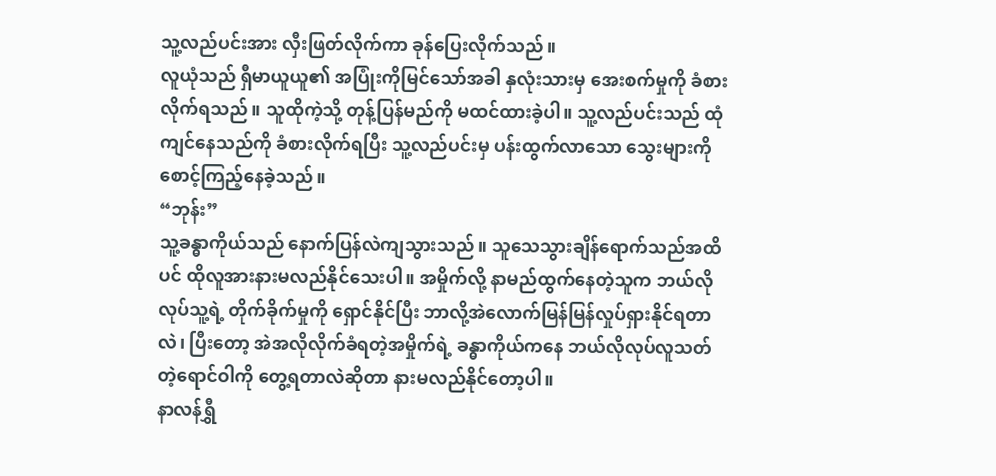သူ့လည်ပင်းအား လှီးဖြတ်လိုက်ကာ ခုန်ပြေးလိုက်သည်။
လူယုံသည် ရှီမာယူယူ၏ အပြုံးကိုမြင်သော်အခါ နှလုံးသားမှ အေးစက်မှုကို ခံစားလိုက်ရသည်။ သူထိုကဲ့သို့ တုန့်ပြန်မည်ကို မထင်ထားခဲ့ပါ။ သူ့လည်ပင်းသည် ထုံကျင်နေသည်ကို ခံစားလိုက်ရပြီး သူ့လည်ပင်းမှ ပန်းထွက်လာသော သွေးများကို စောင့်ကြည့်နေခဲ့သည်။
“ဘုန်း”
သူ့ခန္ဓာကိုယ်သည် နောက်ပြန်လဲကျသွားသည်။ သူသေသွားချိန်ရောက်သည်အထိပင် ထိုလူအားနားမလည်နိုင်သေးပါ။ အမှိုက်လို့ နာမည်ထွက်နေတဲ့သူက ဘယ်လိုလုပ်သူ့ရဲ့ တိုက်ခိုက်မှုကို ရှောင်နိုင်ပြီး ဘာလို့အဲလောက်မြန်မြန်လှုပ်ရှားနိုင်ရတာလဲ၊ ပြီးတော့ အဲအလိုလိုက်ခံရတဲ့အမှိုက်ရဲ့ ခန္ဓာကိုယ်ကနေ ဘယ်လိုလုပ်လူသတ်တဲ့ရောင်ဝါကို တွေ့ရတာလဲဆိုတာ နားမလည်နိုင်တော့ပါ။
နာလန်ရွှီ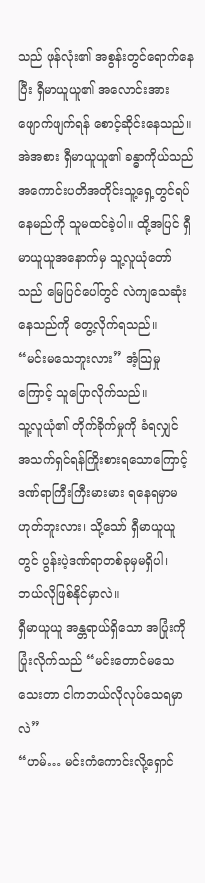သည် ဖုန်လုံး၏ အစွန်းတွင်ရောက်နေပြီး ရှီမာယူယူ၏ အလောင်းအား ဖျောက်ဖျက်ရန် စောင့်ဆိုင်းနေသည်။ အဲအစား ရှီမာယူယူ၏ ခန္ဓာကိုယ်သည် အကောင်းပတိအတိုင်းသူ့ရှေ့တွင်ရပ်နေမည်ကို သူမထင်ခဲ့ပါ။ ထို့အပြင် ရှီမာယူယူအနောက်မှ သူ့လူယုံတော်သည် မြေပြင်ပေါ်တွင် လဲကျသေဆုံးနေသည်ကို တွေ့လိုက်ရသည်။
“မင်းမသေဘူးလား” အံ့သြမှုကြောင့် သူပြောလိုက်သည်။
သူ့လူယုံ၏ တိုက်ခိုက်မှုကို ခံရလျှင် အသက်ရှင်ရန်ကြိုးစားရသောကြောင့် ဒဏ်ရာကြီးကြီးမားမား ရနေရမှာမဟုတ်ဘူးလား၊ သို့သော် ရှီမာယူယူတွင် ပွန်းပဲ့ဒဏ်ရာတစ်ခုမှမရှိပါ၊ ဘယ်လိုဖြစ်နိုင်မှာလဲ။
ရှီမာယူယူ အန္တရာယ်ရှိသော အပြုံးကိုပြုံးလိုက်သည် “မင်းတောင်မသေသေးတာ ငါကဘယ်လိုလုပ်သေရမှာလဲ”
“ဟမ်… မင်းကံကောင်းလို့ရှောင်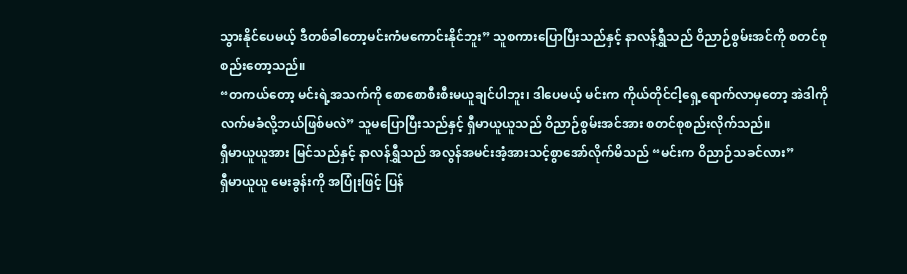သွားနိုင်ပေမယ့် ဒီတစ်ခါတော့မင်းကံမကောင်းနိုင်ဘူး” သူစကားပြောပြီးသည်နှင့် နာလန်ရွှီသည် ဝိညာဉ်စွမ်းအင်ကို စတင်စုစည်းတော့သည်။
“တကယ်တော့ မင်းရဲ့အသက်ကို စောစောစီးစီးမယူချင်ပါဘူး၊ ဒါပေမယ့် မင်းက ကိုယ်တိုင်ငါ့ရှေ့ရောက်လာမှတော့ အဲဒါကို လက်မခံလို့ဘယ်ဖြစ်မလဲ” သူမပြောပြီးသည်နှင့် ရှီမာယူယူသည် ဝိညာဉ်စွမ်းအင်အား စတင်စုစည်းလိုက်သည်။
ရှီမာယူယူအား မြင်သည်နှင့် နာလန်ရွှီသည် အလွန်အမင်းအံ့အားသင့်စွာအော်လိုက်မိသည် “မင်းက ဝိညာဉ်သခင်လား”
ရှီမာယူယူ မေးခွန်းကို အပြုံးဖြင့် ပြန်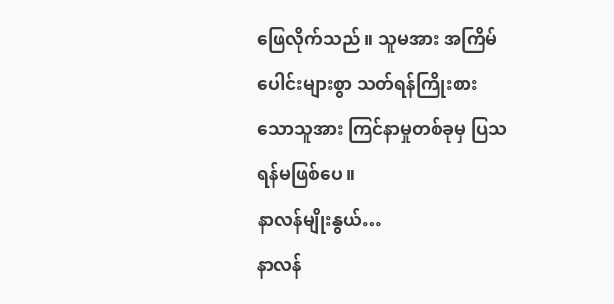ဖြေလိုက်သည်။ သူမအား အကြိမ်ပေါင်းများစွာ သတ်ရန်ကြိုးစားသောသူအား ကြင်နာမှုတစ်ခုမှ ပြသရန်မဖြစ်ပေ။
နာလန်မျိုးနွယ်…
နာလန်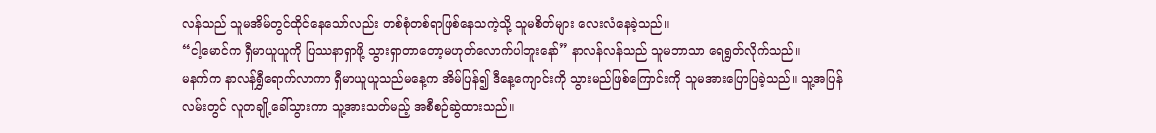လန်သည် သူမအိမ်တွင်ထိုင်နေသော်လည်း တစ်စုံတစ်ရာဖြစ်နေသကဲ့သို့ သူမစိတ်များ လေးလံနေခဲ့သည်။
“ငါ့မောင်က ရှီမာယူယူကို ပြဿနာရှာဖို့ သွားရှာတာတော့မဟုတ်လောက်ပါဘူးနော်” နာလန်လန်သည် သူမဘာသာ ရေရွတ်လိုက်သည်။
မနက်က နာလန်ရွှီရောက်လာကာ ရှီမာယူယူသည်မနေ့က အိမ်ပြန်၍ ဒီနေ့ကျောင်းကို သွားမည်ဖြစ်ကြောင်းကို သူမအားပြောပြခဲ့သည်။ သူ့အပြန်လမ်းတွင် လူတချို့ခေါ်သွားကာ သူ့အားသတ်မည့် အစီစဉ်ဆွဲထားသည်။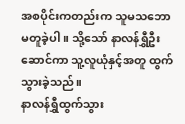အစပိုင်းကတည်းက သူမသဘောမတူခဲ့ပါ။ သို့သော် နာလန်ရွှီဦးဆောင်ကာ သူ့လူယုံနှင့်အတူ ထွက်သွားခဲ့သည်။
နာလန်ရွှီထွက်သွား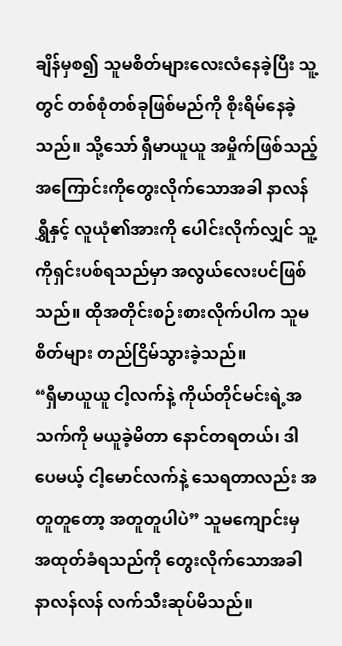ချိန်မှစ၍ သူမစိတ်များလေးလံနေခဲ့ပြီး သူ့တွင် တစ်စုံတစ်ခုဖြစ်မည်ကို စိုးရိမ်နေခဲ့သည်။ သို့သော် ရှီမာယူယူ အမှိုက်ဖြစ်သည့်အကြောင်းကိုတွေးလိုက်သောအခါ နာလန်ရွှီနှင့် လူယုံ၏အားကို ပေါင်းလိုက်လျှင် သူ့ကိုရှင်းပစ်ရသည်မှာ အလွယ်လေးပင်ဖြစ်သည်။ ထိုအတိုင်းစဉ်းစားလိုက်ပါက သူမစိတ်များ တည်ငြိမ်သွားခဲ့သည်။
“ရှီမာယူယူ ငါ့လက်နဲ့ ကိုယ်တိုင်မင်းရဲ့အသက်ကို မယူခဲ့မိတာ နောင်တရတယ်၊ ဒါပေမယ့် ငါ့မောင်လက်နဲ့ သေရတာလည်း အတူတူတော့ အတူတူပါပဲ” သူမကျောင်းမှ အထုတ်ခံရသည်ကို တွေးလိုက်သောအခါ နာလန်လန် လက်သီးဆုပ်မိသည်။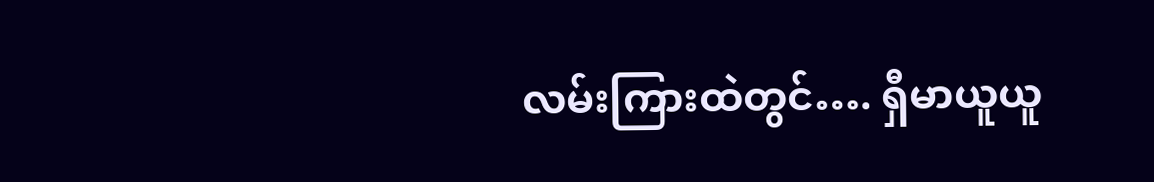လမ်းကြားထဲတွင်…. ရှီမာယူယူ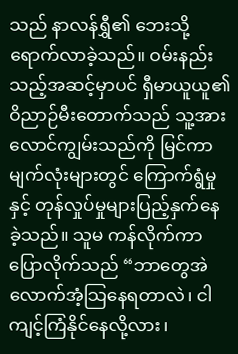သည် နာလန်ရွှီ၏ ဘေးသို့ရောက်လာခဲ့သည်။ ဝမ်းနည်းသည့်အဆင့်မှာပင် ရှီမာယူယူ၏ ဝိညာဉ်မီးတောက်သည် သူ့အားလောင်ကျွမ်းသည်ကို မြင်ကာ မျက်လုံးများတွင် ကြောက်ရွံမှုနှင့် တုန်လှုပ်မှုများပြည့်နှက်နေခဲ့သည်။ သူမ ကန်လိုက်ကာ ပြောလိုက်သည် “ဘာတွေအဲလောက်အံ့သြနေရတာလဲ၊ ငါ ကျင့်ကြံနိုင်နေလို့လား၊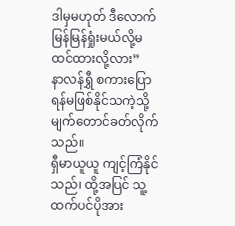ဒါမှမဟုတ် ဒီလောက်မြန်မြန်ရှုံးမယ်လို့မထင်ထားလို့လား”
နာလန်ရွှီ စကားပြောရန်မဖြစ်နိုင်သကဲ့သို့ မျက်တောင်ခတ်လိုက်သည်။
ရှီမာယူယူ ကျင့်ကြံနိုင်သည်၊ ထို့အပြင် သူ့ထက်ပင်ပိုအား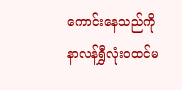ကောင်းနေသည်ကို နာလန်ရွှီလုံးဝထင်မ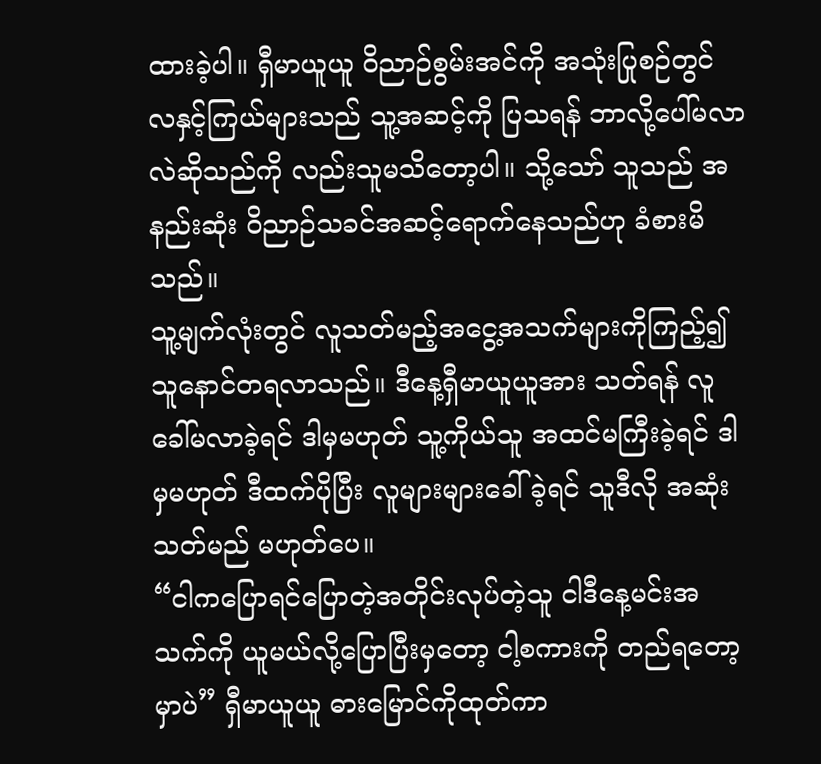ထားခဲ့ပါ။ ရှီမာယူယူ ဝိညာဉ်စွမ်းအင်ကို အသုံးပြုစဉ်တွင် လနှင့်ကြယ်များသည် သူ့အဆင့်ကို ပြသရန် ဘာလို့ပေါ်မလာလဲဆိုသည်ကို လည်းသူမသိတော့ပါ။ သို့သော် သူသည် အနည်းဆုံး ဝိညာဉ်သခင်အဆင့်ရောက်နေသည်ဟု ခံစားမိသည်။
သူ့မျက်လုံးတွင် လူသတ်မည့်အငွေ့အသက်များကိုကြည့်၍ သူနောင်တရလာသည်။ ဒီနေ့ရှီမာယူယူအား သတ်ရန် လူခေါ်မလာခဲ့ရင် ဒါမှမဟုတ် သူ့ကိုယ်သူ အထင်မကြီးခဲ့ရင် ဒါမှမဟုတ် ဒီထက်ပိုပြီး လူများများခေါ်ခဲ့ရင် သူဒီလို အဆုံးသတ်မည် မဟုတ်ပေ။
“ငါကပြောရင်ပြောတဲ့အတိုင်းလုပ်တဲ့သူ ငါဒီနေ့မင်းအသက်ကို ယူမယ်လို့ပြောပြီးမှတော့ ငါ့စကားကို တည်ရတော့မှာပဲ” ရှီမာယူယူ ဓားမြောင်ကိုထုတ်ကာ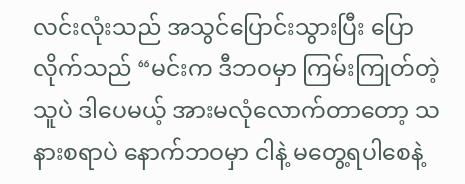လင်းလုံးသည် အသွင်ပြောင်းသွားပြီး ပြောလိုက်သည် “မင်းက ဒီဘဝမှာ ကြမ်းကြုတ်တဲ့သူပဲ ဒါပေမယ့် အားမလုံလောက်တာတော့ သနားစရာပဲ နောက်ဘဝမှာ ငါနဲ့ မတွေ့ရပါစေနဲ့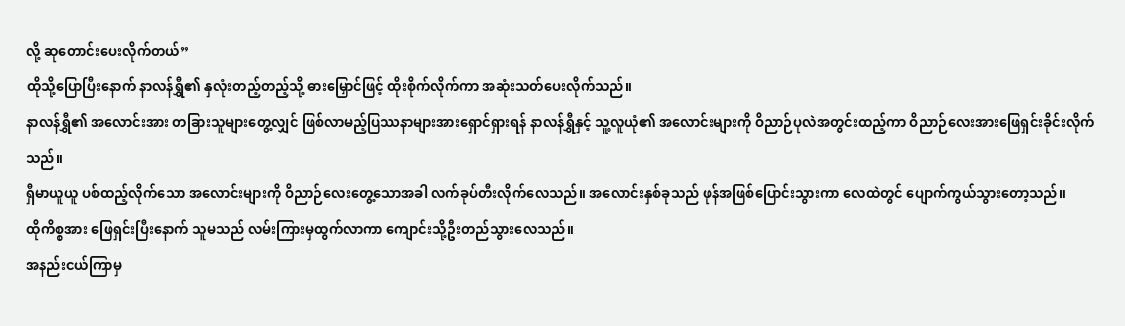လို့ ဆုတောင်းပေးလိုက်တယ်”
ထိုသို့ပြောပြီးနောက် နာလန်ရွှီ၏ နှလုံးတည့်တည့်သို့ ဓားမြှောင်ဖြင့် ထိုးစိုက်လိုက်ကာ အဆုံးသတ်ပေးလိုက်သည်။
နာလန်ရွှီ၏ အလောင်းအား တခြားသူများတွေ့လျှင် ဖြစ်လာမည့်ပြဿနာများအားရှောင်ရှားရန် နာလန်ရွှီနှင့် သူ့လူယုံ၏ အလောင်းများကို ဝိညာဉ်ပုလဲအတွင်းထည့်ကာ ဝိညာဉ်လေးအားဖြေရှင်းခိုင်းလိုက်သည်။
ရှီမာယူယူ ပစ်ထည့်လိုက်သော အလောင်းများကို ဝိညာဉ်လေးတွေ့သောအခါ လက်ခုပ်တီးလိုက်လေသည်။ အလောင်းနှစ်ခုသည် ဖုန်အဖြစ်ပြောင်းသွားကာ လေထဲတွင် ပျောက်ကွယ်သွားတော့သည်။
ထိုကိစ္စအား ဖြေရှင်းပြီးနောက် သူမသည် လမ်းကြားမှထွက်လာကာ ကျောင်းသို့ဦးတည်သွားလေသည်။
အနည်းငယ်ကြာမှ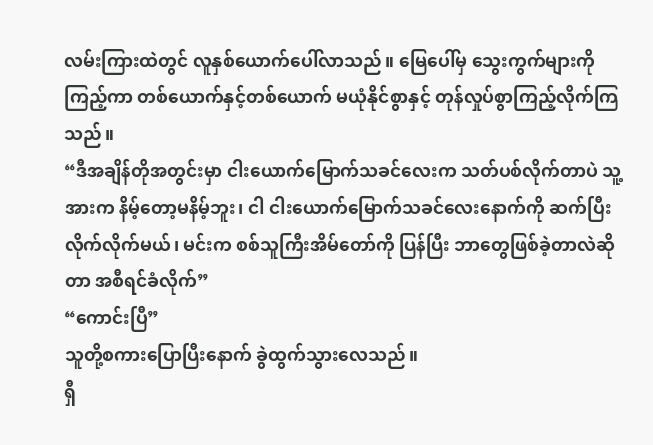လမ်းကြားထဲတွင် လူနှစ်ယောက်ပေါ်လာသည်။ မြေပေါ်မှ သွေးကွက်များကိုကြည့်ကာ တစ်ယောက်နှင့်တစ်ယောက် မယုံနိုင်စွာနှင့် တုန်လှုပ်စွာကြည့်လိုက်ကြသည်။
“ဒီအချိန်တိုအတွင်းမှာ ငါးယောက်မြောက်သခင်လေးက သတ်ပစ်လိုက်တာပဲ သူ့အားက နိမ့်တော့မနိမ့်ဘူး၊ ငါ ငါးယောက်မြောက်သခင်လေးနောက်ကို ဆက်ပြီးလိုက်လိုက်မယ်၊ မင်းက စစ်သူကြီးအိမ်တော်ကို ပြန်ပြီး ဘာတွေဖြစ်ခဲ့တာလဲဆိုတာ အစီရင်ခံလိုက်”
“ကောင်းပြီ”
သူတို့စကားပြောပြီးနောက် ခွဲထွက်သွားလေသည်။
ရှီ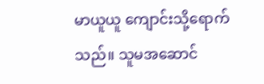မာယူယူ ကျောင်းသို့ရောက်သည်။ သူမအဆောင်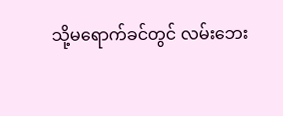သို့မရောက်ခင်တွင် လမ်းဘေး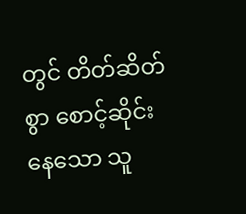တွင် တိတ်ဆိတ်စွာ စောင့်ဆိုင်းနေသော သူ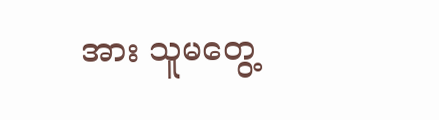အား သူမတွေ့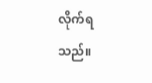လိုက်ရသည်။